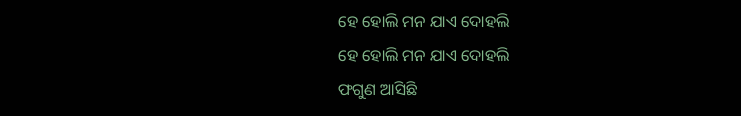ହେ ହୋଲି ମନ ଯାଏ ଦୋହଲି
ହେ ହୋଲି ମନ ଯାଏ ଦୋହଲି
ଫଗୁଣ ଆସିଛି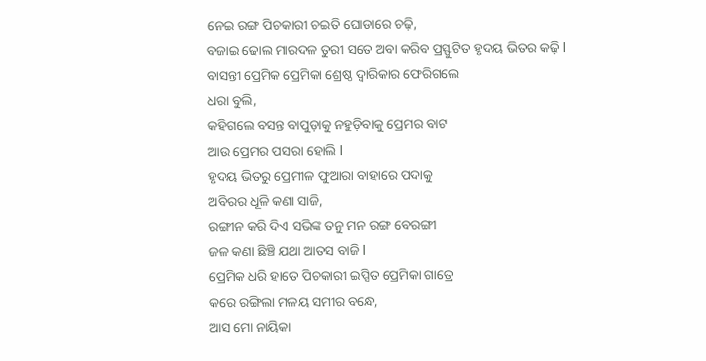ନେଇ ରଙ୍ଗ ପିଚକାରୀ ଚଇତି ଘୋଡାରେ ଚଢ଼ି,
ବଜାଇ ଢୋଲ ମାରଦଳ ତୁରୀ ସତେ ଅବା କରିବ ପ୍ରସ୍ଫୁଟିତ ହୃଦୟ ଭିତର କଢ଼ି l
ବାସନ୍ତୀ ପ୍ରେମିକ ପ୍ରେମିକା ଶ୍ରେଷ୍ଠ ଦ୍ୱାରିକାର ଫେରିଗଲେ
ଧରା ବୁଲି,
କହିଗଲେ ବସନ୍ତ ବାପୁଡ଼ାକୁ ନହୁଡ଼ିବାକୁ ପ୍ରେମର ବାଟ
ଆଉ ପ୍ରେମର ପସରା ହୋଲି l
ହୃଦୟ ଭିତରୁ ପ୍ରେମୀଳ ଫୁଆରା ବାହାରେ ପଦାକୁ
ଅବିରର ଧୂଳି କଣା ସାଜି,
ରଙ୍ଗୀନ କରି ଦିଏ ସଭିଙ୍କ ତନୁ ମନ ରଙ୍ଗ ବେରଙ୍ଗୀ
ଜଳ କଣା ଛିଞ୍ଚି ଯଥା ଆତସ ବାଜି l
ପ୍ରେମିକ ଧରି ହାତେ ପିଚକାରୀ ଇପ୍ସିତ ପ୍ରେମିକା ଗାତ୍ରେ
କରେ ରଙ୍ଗିଲା ମଳୟ ସମୀର ବନ୍ଧେ,
ଆସ ମୋ ନାୟିକା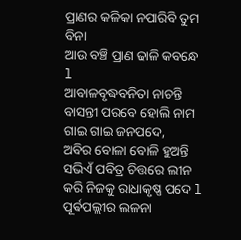ପ୍ରାଣର କଳିକା ନପାରିବି ତୁମ ବିନା
ଆଉ ବଞ୍ଚି ପ୍ରାଣ ଢାଳି କବନ୍ଧେ l
ଆବାଳବୃଦ୍ଧବନିତା ନାଚନ୍ତି ବାସନ୍ତୀ ପରବେ ହୋଲି ନାମ ଗାଇ ଗାଇ ଜନପଦେ,
ଅବିର ବୋଳା ବୋଳି ହୁଅନ୍ତି ସଭିଏଁ ପବିତ୍ର ଚିତ୍ତରେ ଲୀନ କରି ନିଜକୁ ରାଧାକୃଷ୍ଣ ପଦେ l
ପୂର୍ଵପଲ୍ଲୀର ଲଳନା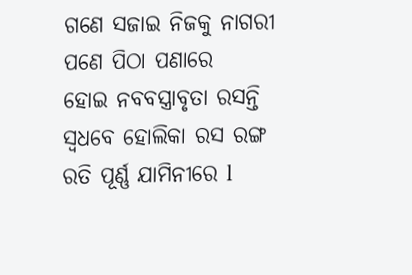ଗଣେ ସଜାଇ ନିଜକୁ ନାଗରୀ ପଣେ ପିଠା ପଣାରେ
ହୋଇ ନବବସ୍ତ୍ରାବୃତା ରସନ୍ତି ସ୍ୱଧବେ ହୋଲିକା ରସ ରଙ୍ଗ ରତି ପୂର୍ଣ୍ଣ ଯାମିନୀରେ l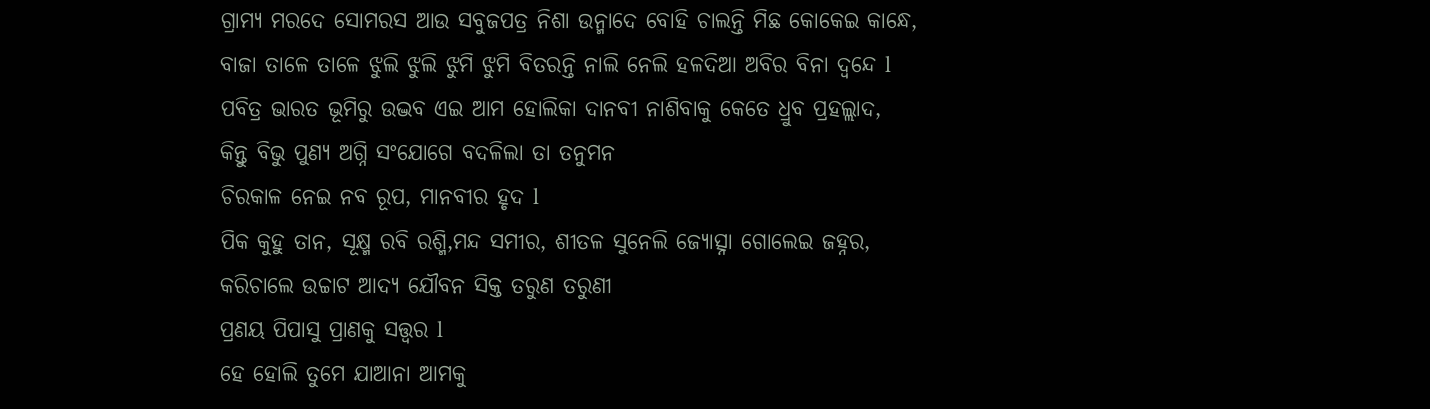ଗ୍ରାମ୍ୟ ମରଦେ ସୋମରସ ଆଉ ସବୁଜପତ୍ର ନିଶା ଉନ୍ମାଦେ ବୋହି ଚାଲନ୍ତି ମିଛ କୋକେଇ କାନ୍ଧେ,
ବାଜା ତାଳେ ତାଳେ ଝୁଲି ଝୁଲି ଝୁମି ଝୁମି ବିତରନ୍ତି ନାଲି ନେଲି ହଳଦିଆ ଅବିର ବିନା ଦ୍ବନ୍ଦେ l
ପବିତ୍ର ଭାରତ ଭୂମିରୁ ଉଦ୍ଭବ ଏଇ ଆମ ହୋଲିକା ଦାନବୀ ନାଶିବାକୁ କେତେ ଧ୍ରୁବ ପ୍ରହଲ୍ଲାଦ,
କିନ୍ତୁ ବିଭୁ ପୁଣ୍ୟ ଅଗ୍ନି ସଂଯୋଗେ ବଦଳିଲା ତା ତନୁମନ
ଚିରକାଳ ନେଇ ନବ ରୂପ, ମାନବୀର ହୃଦ l
ପିକ କୁହୁ ତାନ, ସୂକ୍ଷ୍ମ ରବି ରଶ୍ମି,ମନ୍ଦ ସମୀର, ଶୀତଳ ସୁନେଲି ଜ୍ୟୋତ୍ସ୍ନା ଗୋଲେଇ ଜହ୍ନର,
କରିଚାଲେ ଉଚ୍ଚାଟ ଆଦ୍ୟ ଯୌବନ ସିକ୍ତ ତରୁଣ ତରୁଣୀ
ପ୍ରଣୟ ପିପାସୁ ପ୍ରାଣକୁ ସତ୍ତ୍ୱର l
ହେ ହୋଲି ତୁମେ ଯାଆନା ଆମକୁ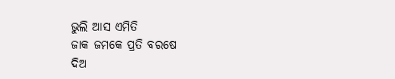ଭୁଲି ଆସ ଏମିତି
ଜାକ ଜମକେ ପ୍ରତି ବରଷେ
ଦିଅ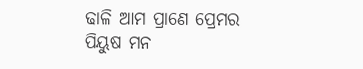ଢାଳି ଆମ ପ୍ରାଣେ ପ୍ରେମର ପିୟୁଷ ମନ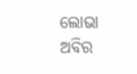ଲୋଭା ଅବିର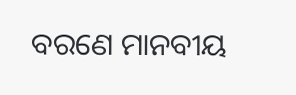ବରଣେ ମାନବୀୟ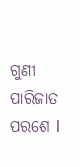ଗୁଣୀ ପାରିଜାତ ପରଶେ l